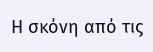Η σκόνη από τις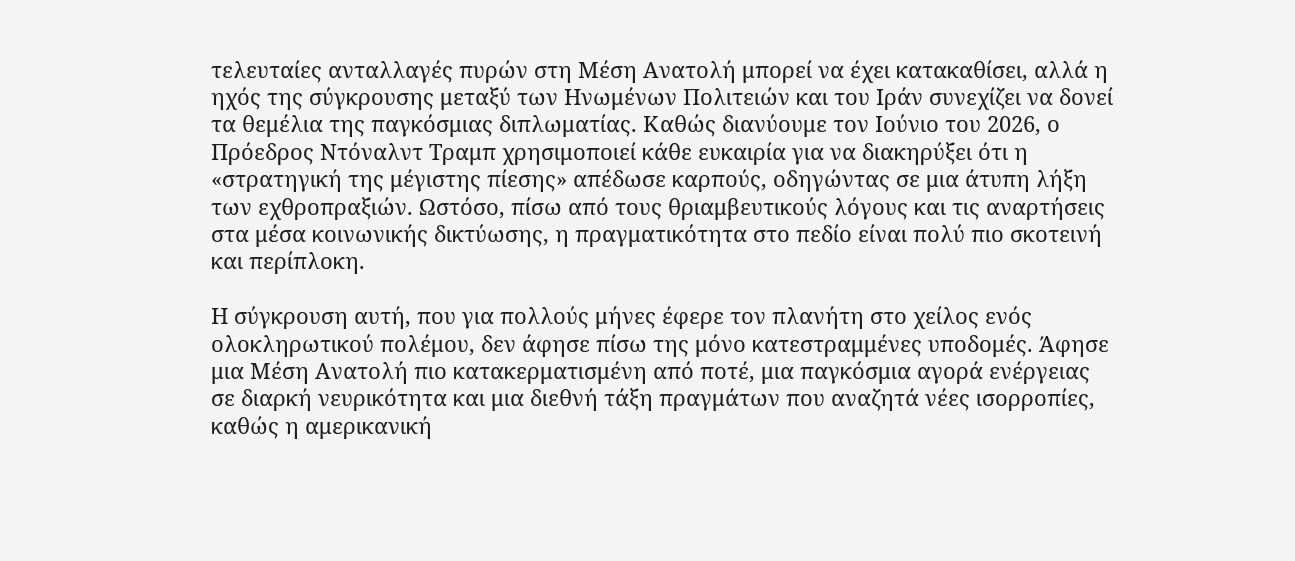τελευταίες ανταλλαγές πυρών στη Μέση Ανατολή μπορεί να έχει κατακαθίσει, αλλά η ηχός της σύγκρουσης μεταξύ των Ηνωμένων Πολιτειών και του Ιράν συνεχίζει να δονεί τα θεμέλια της παγκόσμιας διπλωματίας. Καθώς διανύουμε τον Ιούνιο του 2026, ο Πρόεδρος Ντόναλντ Τραμπ χρησιμοποιεί κάθε ευκαιρία για να διακηρύξει ότι η «στρατηγική της μέγιστης πίεσης» απέδωσε καρπούς, οδηγώντας σε μια άτυπη λήξη των εχθροπραξιών. Ωστόσο, πίσω από τους θριαμβευτικούς λόγους και τις αναρτήσεις στα μέσα κοινωνικής δικτύωσης, η πραγματικότητα στο πεδίο είναι πολύ πιο σκοτεινή και περίπλοκη.

Η σύγκρουση αυτή, που για πολλούς μήνες έφερε τον πλανήτη στο χείλος ενός ολοκληρωτικού πολέμου, δεν άφησε πίσω της μόνο κατεστραμμένες υποδομές. Άφησε μια Μέση Ανατολή πιο κατακερματισμένη από ποτέ, μια παγκόσμια αγορά ενέργειας σε διαρκή νευρικότητα και μια διεθνή τάξη πραγμάτων που αναζητά νέες ισορροπίες, καθώς η αμερικανική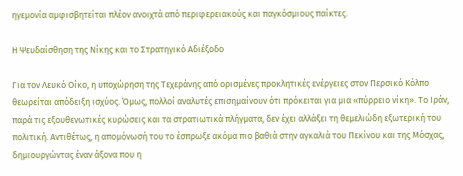ηγεμονία αμφισβητείται πλέον ανοιχτά από περιφερειακούς και παγκόσμιους παίκτες.

Η Ψευδαίσθηση της Νίκης και το Στρατηγικό Αδιέξοδο

Για τον Λευκό Οίκο, η υποχώρηση της Τεχεράνης από ορισμένες προκλητικές ενέργειες στον Περσικό Κόλπο θεωρείται απόδειξη ισχύος. Όμως, πολλοί αναλυτές επισημαίνουν ότι πρόκειται για μια «πύρρειο νίκη». Το Ιράν, παρά τις εξουθενωτικές κυρώσεις και τα στρατιωτικά πλήγματα, δεν έχει αλλάξει τη θεμελιώδη εξωτερική του πολιτική. Αντιθέτως, η απομόνωσή του το έσπρωξε ακόμα πιο βαθιά στην αγκαλιά του Πεκίνου και της Μόσχας, δημιουργώντας έναν άξονα που η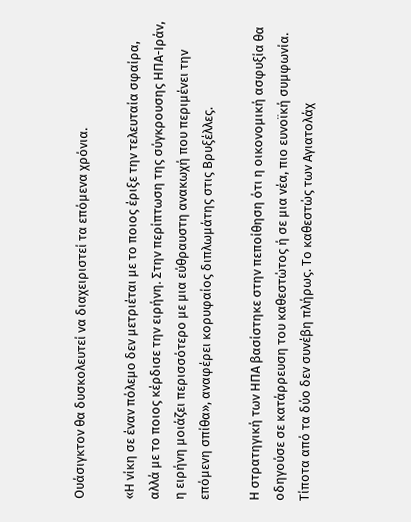Ουάσιγκτον θα δυσκολευτεί να διαχειριστεί τα επόμενα χρόνια.

«Η νίκη σε έναν πόλεμο δεν μετριέται με το ποιος έριξε την τελευταία σφαίρα, αλλά με το ποιος κέρδισε την ειρήνη. Στην περίπτωση της σύγκρουσης ΗΠΑ-Ιράν, η ειρήνη μοιάζει περισσότερο με μια εύθραυστη ανακωχή που περιμένει την επόμενη σπίθα», αναφέρει κορυφαίος διπλωμάτης στις Βρυξέλλες.

Η στρατηγική των ΗΠΑ βασίστηκε στην πεποίθηση ότι η οικονομική ασφυξία θα οδηγούσε σε κατάρρευση του καθεστώτος ή σε μια νέα, πιο ευνοϊκή συμφωνία. Τίποτα από τα δύο δεν συνέβη πλήρως. Το καθεστώς των Αγιατολάχ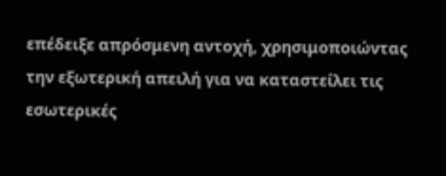επέδειξε απρόσμενη αντοχή, χρησιμοποιώντας την εξωτερική απειλή για να καταστείλει τις εσωτερικές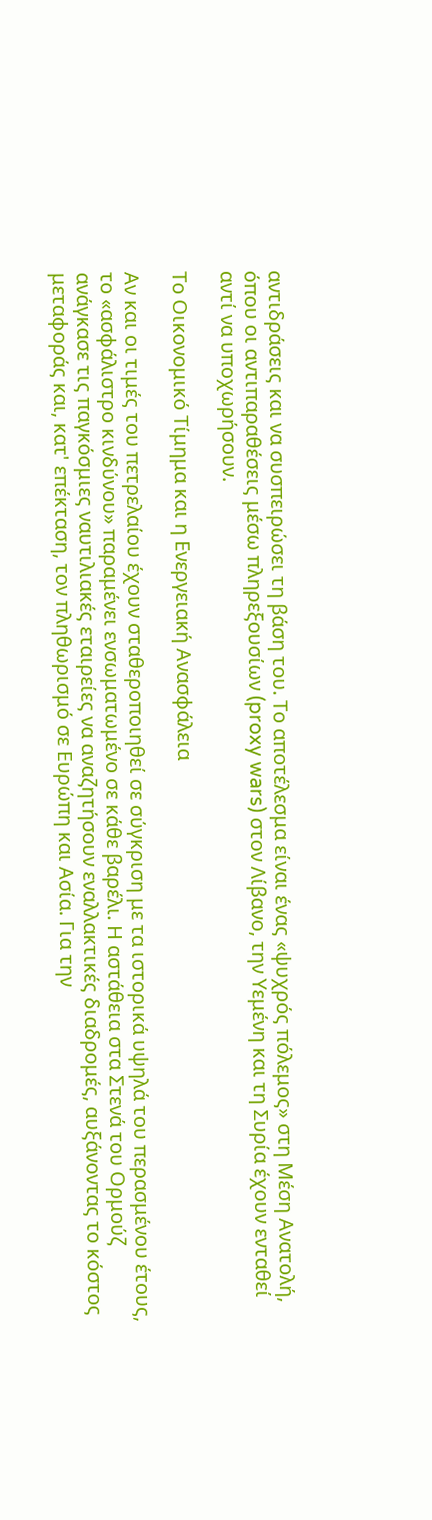αντιδράσεις και να συσπειρώσει τη βάση του. Το αποτέλεσμα είναι ένας «ψυχρός πόλεμος» στη Μέση Ανατολή, όπου οι αντιπαραθέσεις μέσω πληρεξουσίων (proxy wars) στον Λίβανο, την Υεμένη και τη Συρία έχουν ενταθεί αντί να υποχωρήσουν.

Το Οικονομικό Τίμημα και η Ενεργειακή Ανασφάλεια

Αν και οι τιμές του πετρελαίου έχουν σταθεροποιηθεί σε σύγκριση με τα ιστορικά υψηλά του περασμένου έτους, το «ασφάλιστρο κινδύνου» παραμένει ενσωματωμένο σε κάθε βαρέλι. Η αστάθεια στα Στενά του Ορμούζ ανάγκασε τις παγκόσμιες ναυτιλιακές εταιρείες να αναζητήσουν εναλλακτικές διαδρομές, αυξάνοντας το κόστος μεταφοράς και, κατ' επέκταση, τον πληθωρισμό σε Ευρώπη και Ασία. Για την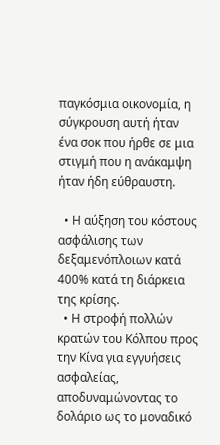παγκόσμια οικονομία, η σύγκρουση αυτή ήταν ένα σοκ που ήρθε σε μια στιγμή που η ανάκαμψη ήταν ήδη εύθραυστη.

  • Η αύξηση του κόστους ασφάλισης των δεξαμενόπλοιων κατά 400% κατά τη διάρκεια της κρίσης.
  • Η στροφή πολλών κρατών του Κόλπου προς την Κίνα για εγγυήσεις ασφαλείας, αποδυναμώνοντας το δολάριο ως το μοναδικό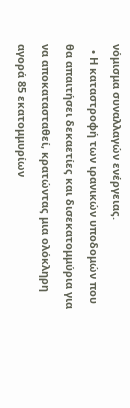νόμισμα συναλλαγών ενέργειας.
  • Η καταστροφή των ιρανικών υποδομών που θα απαιτήσει δεκαετίες και δισεκατομμύρια για να αποκατασταθεί, κρατώντας μια ολόκληρη αγορά 85 εκατομμυρίων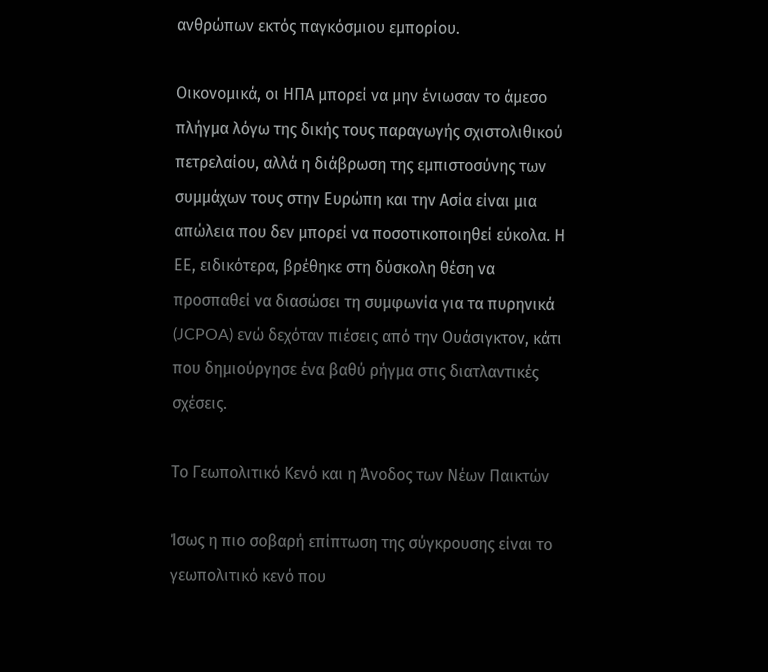ανθρώπων εκτός παγκόσμιου εμπορίου.

Οικονομικά, οι ΗΠΑ μπορεί να μην ένιωσαν το άμεσο πλήγμα λόγω της δικής τους παραγωγής σχιστολιθικού πετρελαίου, αλλά η διάβρωση της εμπιστοσύνης των συμμάχων τους στην Ευρώπη και την Ασία είναι μια απώλεια που δεν μπορεί να ποσοτικοποιηθεί εύκολα. Η ΕΕ, ειδικότερα, βρέθηκε στη δύσκολη θέση να προσπαθεί να διασώσει τη συμφωνία για τα πυρηνικά (JCPOA) ενώ δεχόταν πιέσεις από την Ουάσιγκτον, κάτι που δημιούργησε ένα βαθύ ρήγμα στις διατλαντικές σχέσεις.

Το Γεωπολιτικό Κενό και η Άνοδος των Νέων Παικτών

Ίσως η πιο σοβαρή επίπτωση της σύγκρουσης είναι το γεωπολιτικό κενό που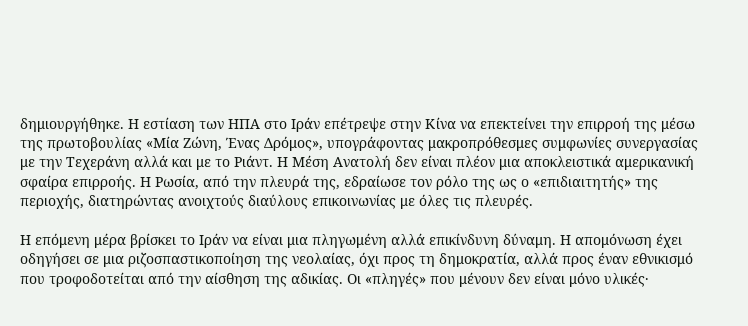δημιουργήθηκε. Η εστίαση των ΗΠΑ στο Ιράν επέτρεψε στην Κίνα να επεκτείνει την επιρροή της μέσω της πρωτοβουλίας «Μία Ζώνη, Ένας Δρόμος», υπογράφοντας μακροπρόθεσμες συμφωνίες συνεργασίας με την Τεχεράνη αλλά και με το Ριάντ. Η Μέση Ανατολή δεν είναι πλέον μια αποκλειστικά αμερικανική σφαίρα επιρροής. Η Ρωσία, από την πλευρά της, εδραίωσε τον ρόλο της ως ο «επιδιαιτητής» της περιοχής, διατηρώντας ανοιχτούς διαύλους επικοινωνίας με όλες τις πλευρές.

Η επόμενη μέρα βρίσκει το Ιράν να είναι μια πληγωμένη αλλά επικίνδυνη δύναμη. Η απομόνωση έχει οδηγήσει σε μια ριζοσπαστικοποίηση της νεολαίας, όχι προς τη δημοκρατία, αλλά προς έναν εθνικισμό που τροφοδοτείται από την αίσθηση της αδικίας. Οι «πληγές» που μένουν δεν είναι μόνο υλικές·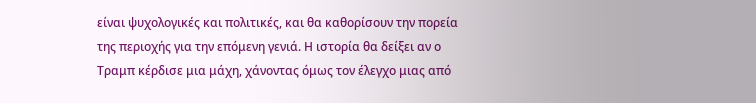είναι ψυχολογικές και πολιτικές, και θα καθορίσουν την πορεία της περιοχής για την επόμενη γενιά. Η ιστορία θα δείξει αν ο Τραμπ κέρδισε μια μάχη, χάνοντας όμως τον έλεγχο μιας από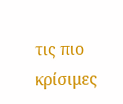τις πιο κρίσιμες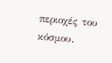περιοχές του κόσμου.